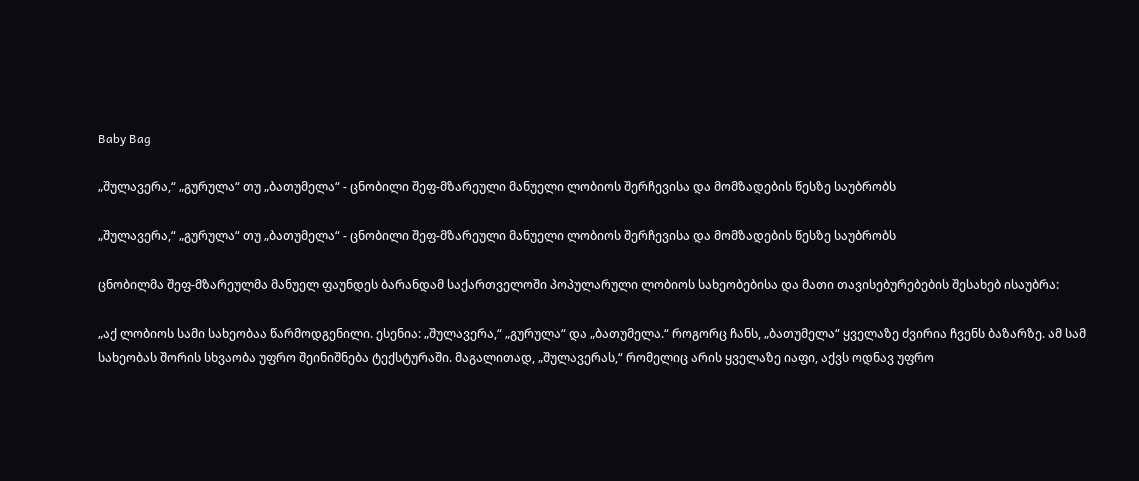Baby Bag

„შულავერა,“ „გურულა“ თუ „ბათუმელა“ - ცნობილი შეფ-მზარეული მანუელი ლობიოს შერჩევისა და მომზადების წესზე საუბრობს

„შულავერა,“ „გურულა“ თუ „ბათუმელა“ - ცნობილი შეფ-მზარეული მანუელი ლობიოს შერჩევისა და მომზადების წესზე საუბრობს

ცნობილმა შეფ-მზარეულმა მანუელ ფაუნდეს ბარანდამ საქართველოში პოპულარული ლობიოს სახეობებისა და მათი თავისებურებების შესახებ ისაუბრა:

„აქ ლობიოს სამი სახეობაა წარმოდგენილი. ესენია: „შულავერა,“ „გურულა“ და „ბათუმელა.“ როგორც ჩანს, „ბათუმელა“ ყველაზე ძვირია ჩვენს ბაზარზე. ამ სამ სახეობას შორის სხვაობა უფრო შეინიშნება ტექსტურაში. მაგალითად, „შულავერას,“ რომელიც არის ყველაზე იაფი, აქვს ოდნავ უფრო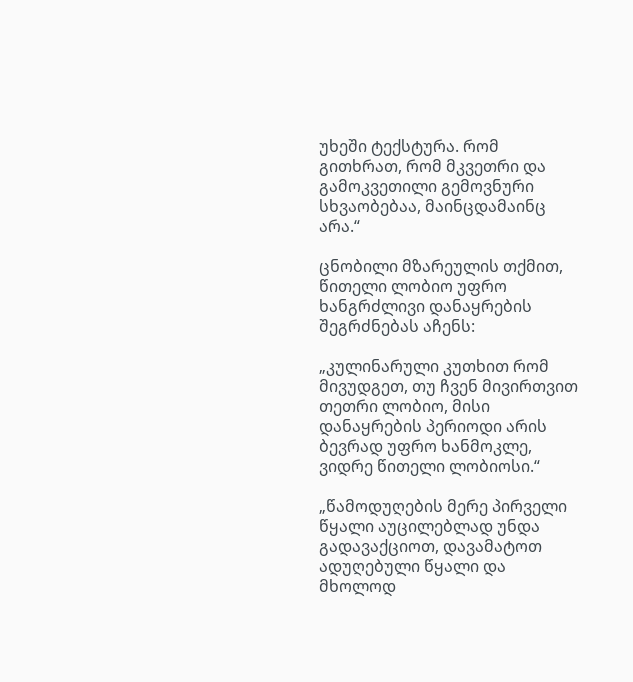უხეში ტექსტურა. რომ გითხრათ, რომ მკვეთრი და გამოკვეთილი გემოვნური სხვაობებაა, მაინცდამაინც არა.“

ცნობილი მზარეულის თქმით, წითელი ლობიო უფრო ხანგრძლივი დანაყრების შეგრძნებას აჩენს:

„კულინარული კუთხით რომ მივუდგეთ, თუ ჩვენ მივირთვით თეთრი ლობიო, მისი დანაყრების პერიოდი არის ბევრად უფრო ხანმოკლე, ვიდრე წითელი ლობიოსი.“

„წამოდუღების მერე პირველი წყალი აუცილებლად უნდა გადავაქციოთ, დავამატოთ ადუღებული წყალი და მხოლოდ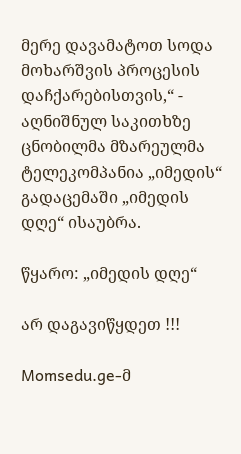მერე დავამატოთ სოდა მოხარშვის პროცესის დაჩქარებისთვის,“ - აღნიშნულ საკითხზე ცნობილმა მზარეულმა ტელეკომპანია „იმედის“ გადაცემაში „იმედის დღე“ ისაუბრა.

წყარო: „იმედის დღე“

არ დაგავიწყდეთ !!!

Momsedu.ge-მ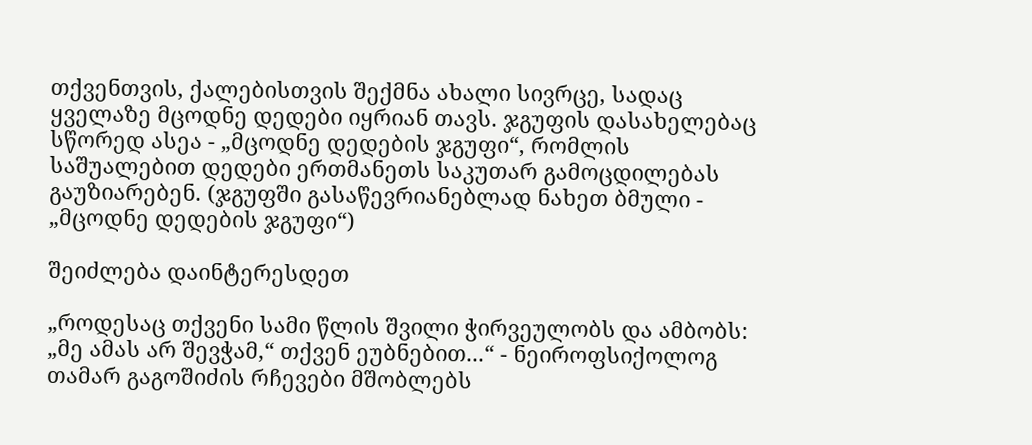თქვენთვის, ქალებისთვის შექმნა ახალი სივრცე, სადაც ყველაზე მცოდნე დედები იყრიან თავს. ჯგუფის დასახელებაც სწორედ ასეა - „მცოდნე დედების ჯგუფი“, რომლის საშუალებით დედები ერთმანეთს საკუთარ გამოცდილებას გაუზიარებენ. (ჯგუფში გასაწევრიანებლად ნახეთ ბმული - „მცოდნე დედების ჯგუფი“)

შეიძლება დაინტერესდეთ

„როდესაც თქვენი სამი წლის შვილი ჭირვეულობს და ამბობს: „მე ამას არ შევჭამ,“ თქვენ ეუბნებით...“ - ნეიროფსიქოლოგ თამარ გაგოშიძის რჩევები მშობლებს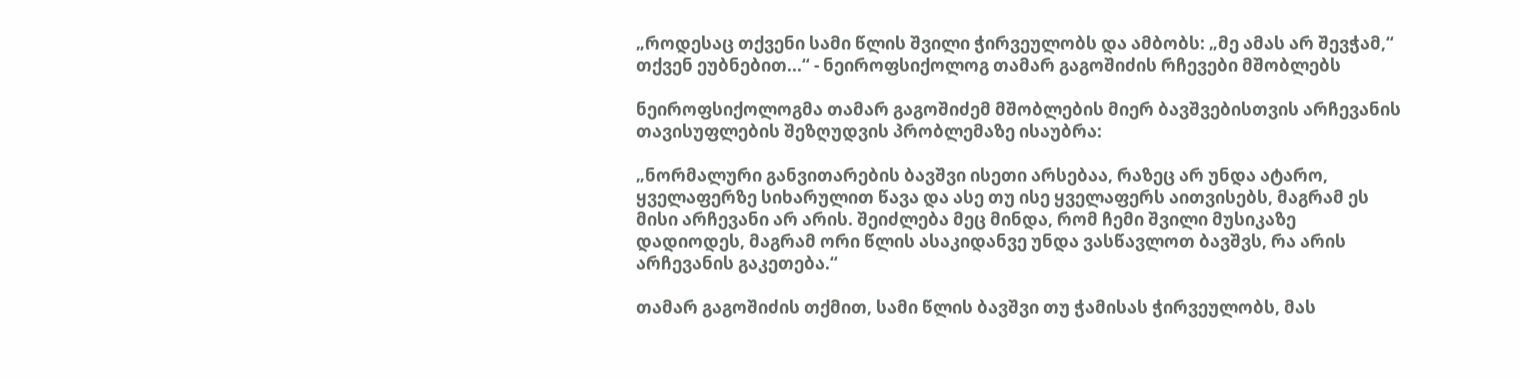„როდესაც თქვენი სამი წლის შვილი ჭირვეულობს და ამბობს: „მე ამას არ შევჭამ,“ თქვენ ეუბნებით...“ - ნეიროფსიქოლოგ თამარ გაგოშიძის რჩევები მშობლებს

ნეიროფსიქოლოგმა თამარ გაგოშიძემ მშობლების მიერ ბავშვებისთვის არჩევანის თავისუფლების შეზღუდვის პრობლემაზე ისაუბრა:

„ნორმალური განვითარების ბავშვი ისეთი არსებაა, რაზეც არ უნდა ატარო, ყველაფერზე სიხარულით წავა და ასე თუ ისე ყველაფერს აითვისებს, მაგრამ ეს მისი არჩევანი არ არის. შეიძლება მეც მინდა, რომ ჩემი შვილი მუსიკაზე დადიოდეს, მაგრამ ორი წლის ასაკიდანვე უნდა ვასწავლოთ ბავშვს, რა არის არჩევანის გაკეთება.“

თამარ გაგოშიძის თქმით, სამი წლის ბავშვი თუ ჭამისას ჭირვეულობს, მას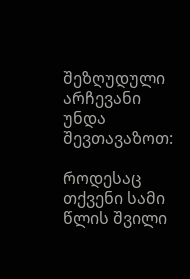შეზღუდული არჩევანი უნდა შევთავაზოთ:

როდესაც თქვენი სამი წლის შვილი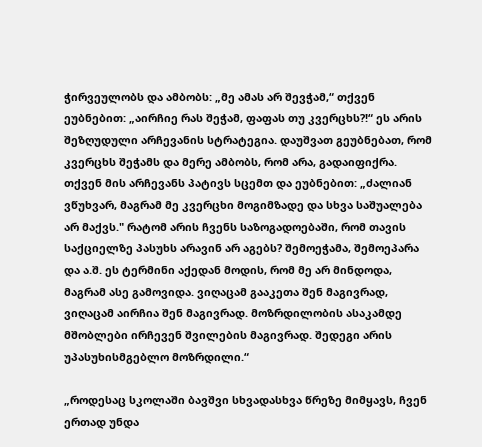ჭირვეულობს და ამბობს: „მე ამას არ შევჭამ,“ თქვენ ეუბნებით: „აირჩიე რას შეჭამ, ფაფას თუ კვერცხს?!“ ეს არის შეზღუდული არჩევანის სტრატეგია. დაუშვათ გეუბნებათ, რომ კვერცხს შეჭამს და მერე ამბობს, რომ არა, გადაიფიქრა. თქვენ მის არჩევანს პატივს სცემთ და ეუბნებით: „ძალიან ვწუხვარ, მაგრამ მე კვერცხი მოგიმზადე და სხვა საშუალება არ მაქვს." რატომ არის ჩვენს საზოგადოებაში, რომ თავის საქციელზე პასუხს არავინ არ აგებს? შემოეჭამა, შემოეპარა და ა.შ. ეს ტერმინი აქედან მოდის, რომ მე არ მინდოდა, მაგრამ ასე გამოვიდა. ვიღაცამ გააკეთა შენ მაგივრად, ვიღაცამ აირჩია შენ მაგივრად. მოზრდილობის ასაკამდე მშობლები ირჩევენ შვილების მაგივრად. შედეგი არის უპასუხისმგებლო მოზრდილი.“

„როდესაც სკოლაში ბავშვი სხვადასხვა წრეზე მიმყავს, ჩვენ ერთად უნდა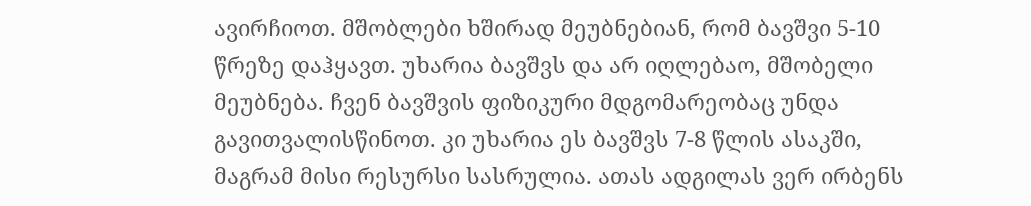ავირჩიოთ. მშობლები ხშირად მეუბნებიან, რომ ბავშვი 5-10 წრეზე დაჰყავთ. უხარია ბავშვს და არ იღლებაო, მშობელი მეუბნება. ჩვენ ბავშვის ფიზიკური მდგომარეობაც უნდა გავითვალისწინოთ. კი უხარია ეს ბავშვს 7-8 წლის ასაკში, მაგრამ მისი რესურსი სასრულია. ათას ადგილას ვერ ირბენს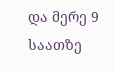და მერე 9 საათზე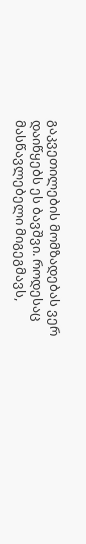გაკვეთილების მომზადებას ვერ დაიწყებს ეს ბავშვი. როდესაც მასწავლებელი მიგეგმავს,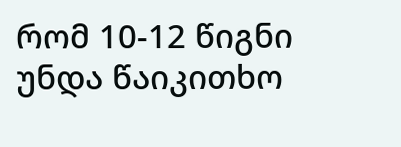რომ 10-12 წიგნი უნდა წაიკითხო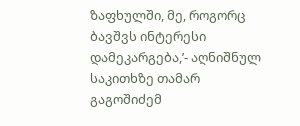ზაფხულში, მე, როგორც ბავშვს ინტერესი დამეკარგება,’- აღნიშნულ საკითხზე თამარ გაგოშიძემ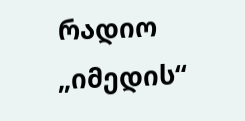რადიო „იმედის“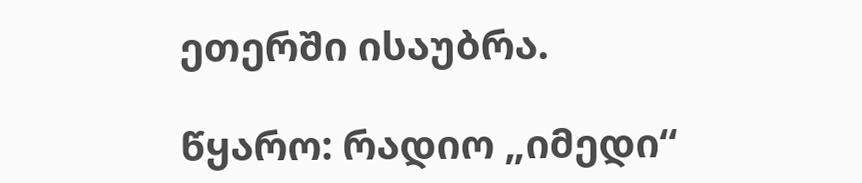ეთერში ისაუბრა.

წყარო: რადიო „იმედი“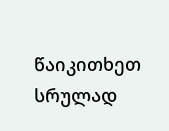წაიკითხეთ სრულად